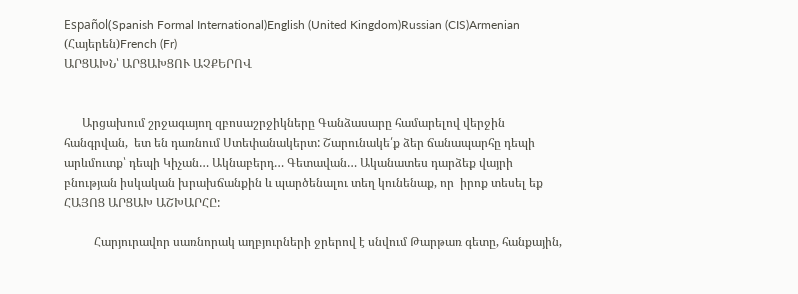Español(Spanish Formal International)English (United Kingdom)Russian (CIS)Armenian (Հայերեն)French (Fr)
ԱՐՑԱԽՆ՝ ԱՐՑԱԽՑՈՒ ԱՉՔԵՐՈՎ


      Արցախում շրջագայող զբոսաշրջիկները Գանձասարը համարելով վերջին հանգրվան,  ետ են դառնում Ստեփանակերտ: Շարունակե՛ք ձեր ճանապարհը դեպի արևմուտք՝ դեպի Կիչան… Ակնաբերդ… Գետավան… Ականատես դարձեք վայրի բնության իսկական խրախճանքին և պարծենալու տեղ կունենաք, որ  իրոք տեսել եք ՀԱՅՈՑ ԱՐՑԱԽ ԱՇԽԱՐՀԸ:

          Հարյուրավոր սառնորակ աղբյուրների ջրերով է սնվում Թարթառ գետը, հանքային,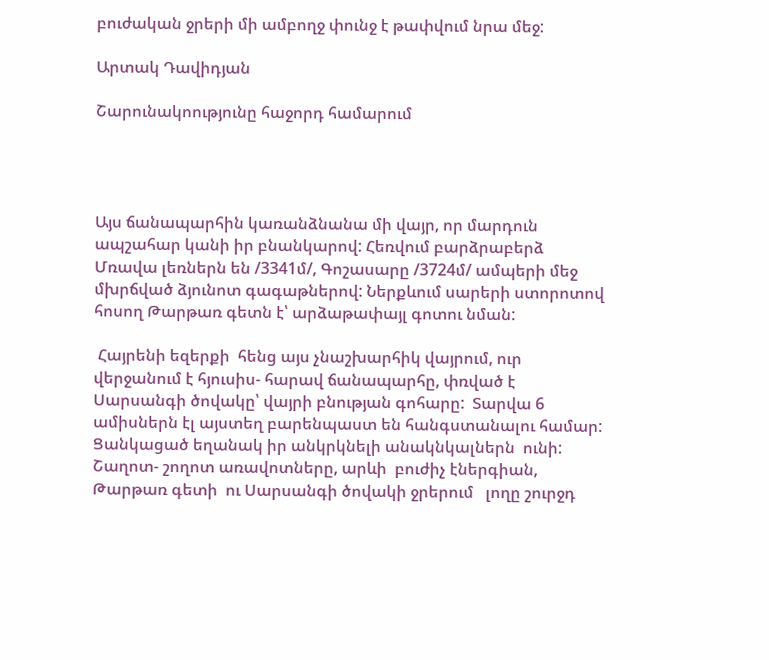բուժական ջրերի մի ամբողջ փունջ է թափվում նրա մեջ:

Արտակ Դավիդյան

Շարունակոությունը հաջորդ համարում




Այս ճանապարհին կառանձնանա մի վայր, որ մարդուն ապշահար կանի իր բնանկարով: Հեռվում բարձրաբերձ Մռավա լեռներն են /3341մ/, Գոշասարը /3724մ/ ամպերի մեջ մխրճված ձյունոտ գագաթներով: Ներքևում սարերի ստորոտով  հոսող Թարթառ գետն է՝ արձաթափայլ գոտու նման:

 Հայրենի եզերքի  հենց այս չնաշխարհիկ վայրում, ուր վերջանում է հյուսիս- հարավ ճանապարհը, փռված է  Սարսանգի ծովակը՝ վայրի բնության գոհարը:  Տարվա 6 ամիսներն էլ այստեղ բարենպաստ են հանգստանալու համար: Ցանկացած եղանակ իր անկրկնելի անակնկալներն  ունի:  Շաղոտ- շողոտ առավոտները, արևի  բուժիչ էներգիան, Թարթառ գետի  ու Սարսանգի ծովակի ջրերում   լողը շուրջդ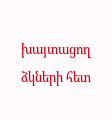խայտացող ձկների հետ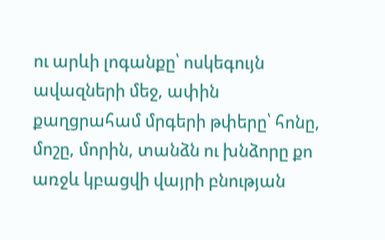ու արևի լոգանքը՝ ոսկեգույն ավազների մեջ, ափին քաղցրահամ մրգերի թփերը՝ հոնը, մոշը, մորին, տանձն ու խնձորը քո առջև կբացվի վայրի բնության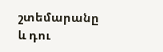շտեմարանը և դու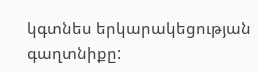կգտնես երկարակեցության գաղտնիքը: